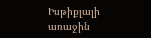Իսթիքլալի առաջին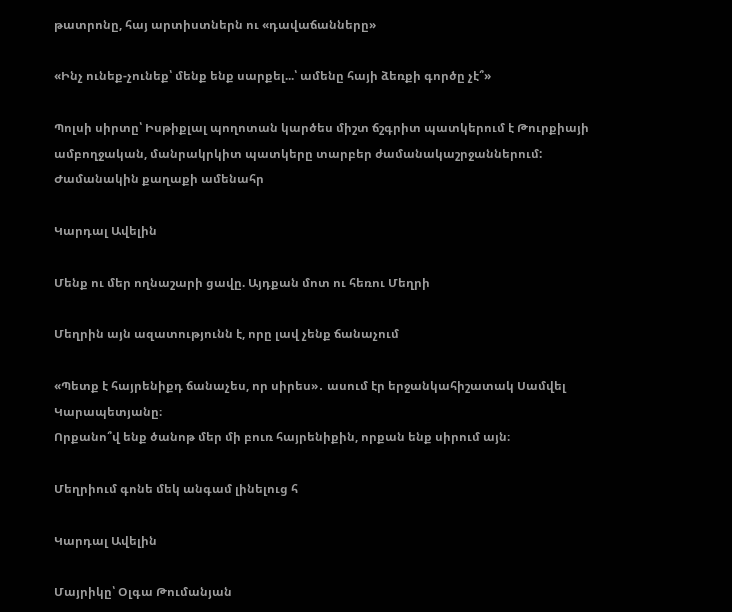թատրոնը, հայ արտիստներն ու «դավաճանները»

«Ինչ ունեք-չունեք՝ մենք ենք սարքել...՝ ամենը հայի ձեռքի գործը չէ՞»

Պոլսի սիրտը՝ Իսթիքլալ պողոտան կարծես միշտ ճշգրիտ պատկերում է Թուրքիայի ամբողջական, մանրակրկիտ պատկերը տարբեր ժամանակաշրջաններում: Ժամանակին քաղաքի ամենահր

Կարդալ Ավելին

Մենք ու մեր ողնաշարի ցավը. Այդքան մոտ ու հեռու Մեղրի

Մեղրին այն ազատությունն է, որը լավ չենք ճանաչում

«Պետք է հայրենիքդ ճանաչես, որ սիրես»․ ասում էր երջանկահիշատակ Սամվել Կարապետյանը։
Որքանո՞վ ենք ծանոթ մեր մի բուռ հայրենիքին, որքան ենք սիրում այն։

Մեղրիում գոնե մեկ անգամ լինելուց հ

Կարդալ Ավելին

Մայրիկը՝ Օլգա Թումանյան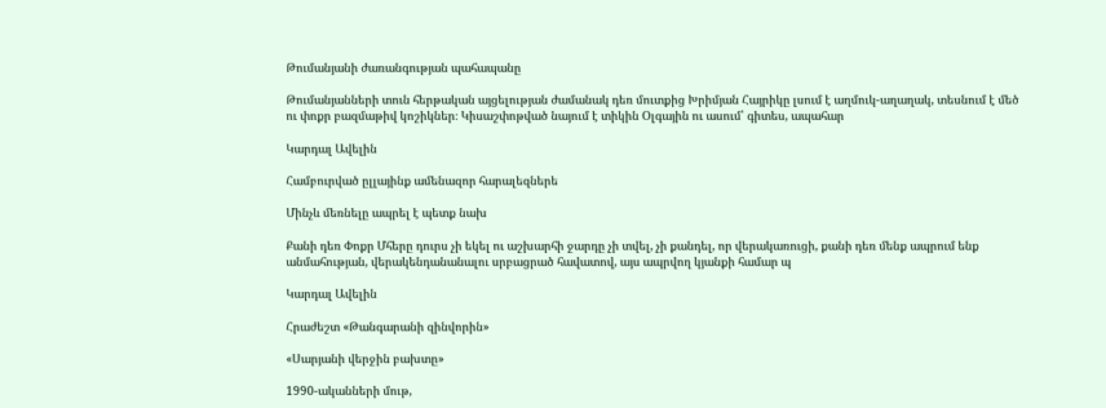Թումանյանի ժառանգության պահապանը

Թումանյանների տուն հերթական այցելության ժամանակ դեռ մուտքից Խրիմյան Հայրիկը լսում է աղմուկ-աղաղակ, տեսնում է մեծ ու փոքր բազմաթիվ կոշիկներ։ Կիսաշփոթված նայում է տիկին Օլգային ու ասում՝ գիտես, ապահար

Կարդալ Ավելին

Համբուրված ըլլայինք ամենազոր հարալեզներե

Մինչև մեռնելը ապրել է պետք նախ

Քանի դեռ Փոքր Մհերը դուրս չի եկել ու աշխարհի ջարդը չի տվել, չի քանդել, որ վերակառուցի, քանի դեռ մենք ապրում ենք անմահության, վերակենդանանալու սրբացրած հավատով, այս ապրվող կյանքի համար պ

Կարդալ Ավելին

Հրաժեշտ «Թանգարանի զինվորին»

«Սարյանի վերջին բախտը»

1990-ականների մութ,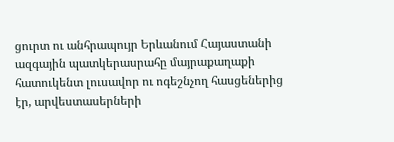ցուրտ ու անհրապույր Երևանում Հայաստանի ազգային պատկերասրահը մայրաքաղաքի հատուկենտ լուսավոր ու ոգեշնչող հասցեներից էր, արվեստասերների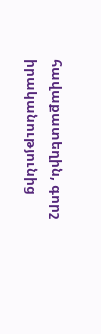հավաքատեղին, գորշ իրականությունից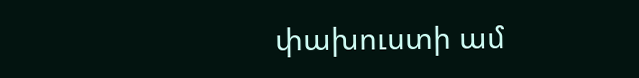փախուստի ամ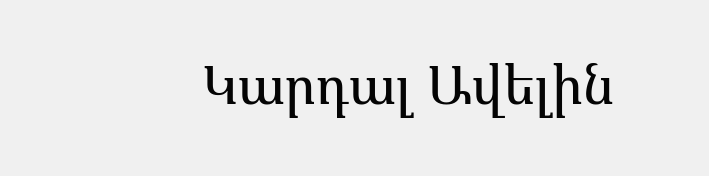Կարդալ Ավելին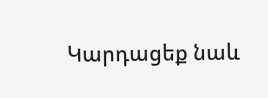Կարդացեք նաև